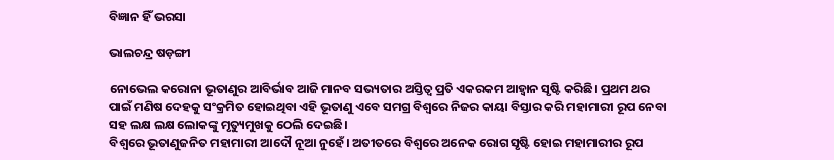ବିଜ୍ଞାନ ହିଁ ଭରସା

ଭାଲଚନ୍ଦ୍ର ଷଡ଼ଙ୍ଗୀ

ନୋଭେଲ କରୋନା ଭୂତାଣୁର ଆବିର୍ଭାବ ଆଜି ମାନବ ସଭ୍ୟତାର ଅସ୍ତିତ୍ୱ ପ୍ରତି ଏକରକମ ଆହ୍ବାନ ସୃଷ୍ଟି କରିଛି। ପ୍ରଥମ ଥର ପାଇଁ ମଣିଷ ଦେହକୁ ସଂକ୍ରମିତ ହୋଇଥିବା ଏହି ଭୂତାଣୁ ଏବେ ସମଗ୍ର ବିଶ୍ୱରେ ନିଜର କାୟା ବିସ୍ତାର କରି ମହାମାରୀ ରୂପ ନେବା ସହ ଲକ୍ଷ ଲକ୍ଷ ଲୋକଙ୍କୁ ମୃତ୍ୟୁମୁଖକୁ ଠେଲି ଦେଇଛି।
ବିଶ୍ୱରେ ଭୂତାଣୁଜନିତ ମହାମାରୀ ଆଦୌ ନୂଆ ନୁହେଁ। ଅତୀତରେ ବିଶ୍ୱରେ ଅନେକ ରୋଗ ସୃଷ୍ଟି ହୋଇ ମହାମାରୀର ରୂପ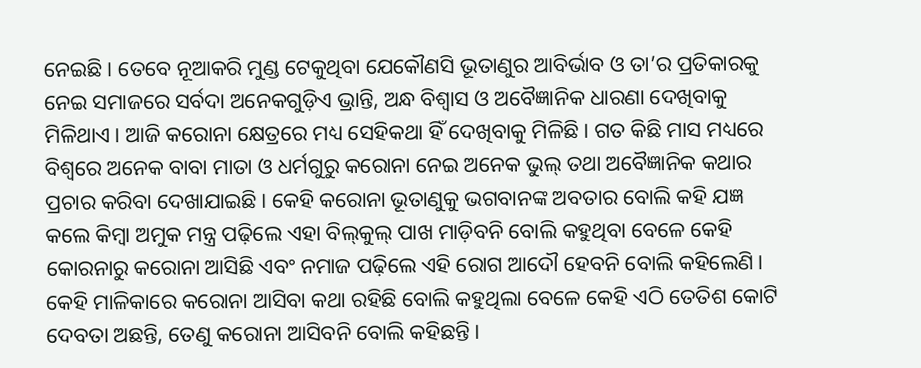ନେଇଛି। ତେବେ ନୂଆକରି ମୁଣ୍ଡ ଟେକୁଥିବା ଯେକୌଣସି ଭୂତାଣୁର ଆବିର୍ଭାବ ଓ ତା’ର ପ୍ରତିକାରକୁ ନେଇ ସମାଜରେ ସର୍ବଦା ଅନେକଗୁଡ଼ିଏ ଭ୍ରାନ୍ତି, ଅନ୍ଧ ବିଶ୍ୱାସ ଓ ଅବୈଜ୍ଞାନିକ ଧାରଣା ଦେଖିବାକୁ ମିଳିଥାଏ। ଆଜି କରୋନା କ୍ଷେତ୍ରରେ ମଧ୍ୟ ସେହିକଥା ହିଁ ଦେଖିବାକୁ ମିଳିଛି। ଗତ କିଛି ମାସ ମଧ୍ୟରେ ବିଶ୍ୱରେ ଅନେକ ବାବା ମାତା ଓ ଧର୍ମଗୁରୁ କରୋନା ନେଇ ଅନେକ ଭୁଲ୍‌ ତଥା ଅବୈଜ୍ଞାନିକ କଥାର ପ୍ରଚାର କରିବା ଦେଖାଯାଇଛି। କେହି କରୋନା ଭୂତାଣୁକୁ ଭଗବାନଙ୍କ ଅବତାର ବୋଲି କହି ଯଜ୍ଞ କଲେ କିମ୍ବା ଅମୁକ ମନ୍ତ୍ର ପଢ଼ିଲେ ଏହା ବିଲ୍‌କୁଲ୍‌ ପାଖ ମାଡ଼ିବନି ବୋଲି କହୁଥିବା ବେଳେ କେହି କୋରନାରୁ କରୋନା ଆସିଛି ଏବଂ ନମାଜ ପଢ଼ିଲେ ଏହି ରୋଗ ଆଦୌ ହେବନି ବୋଲି କହିଲେଣି। କେହି ମାଳିକାରେ କରୋନା ଆସିବା କଥା ରହିଛି ବୋଲି କହୁଥିଲା ବେଳେ କେହି ଏଠି ତେତିଶ କୋଟି ଦେବତା ଅଛନ୍ତି, ତେଣୁ କରୋନା ଆସିବନି ବୋଲି କହିଛନ୍ତି।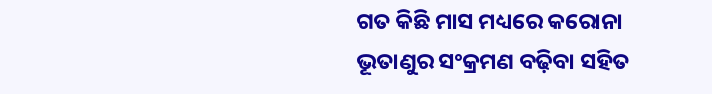ଗତ କିଛି ମାସ ମଧ୍ୟରେ କରୋନା ଭୂତାଣୁର ସଂକ୍ରମଣ ବଢ଼ିବା ସହିତ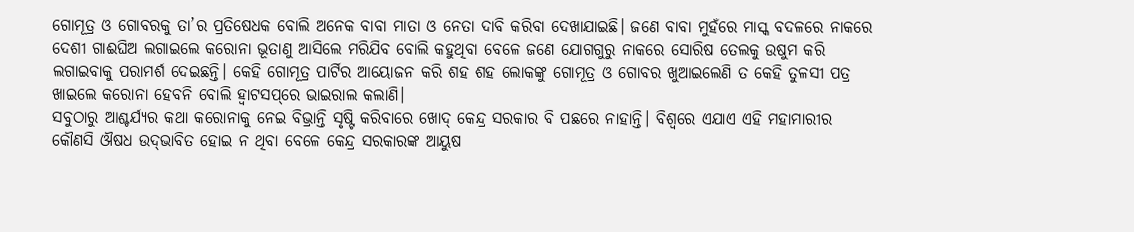ଗୋମୂତ୍ର ଓ ଗୋବରକୁ ତା’ର ପ୍ରତିଷେଧକ ବୋଲି ଅନେକ ବାବା ମାତା ଓ ନେତା ଦାବି କରିବା ଦେଖାଯାଇଛି। ଜଣେ ବାବା ମୁହଁରେ ମାସ୍କ ବଦଳରେ ନାକରେ ଦେଶୀ ଗାଈଘିଅ ଲଗାଇଲେ କରୋନା ଭୂତାଣୁ ଆସିଲେ ମରିଯିବ ବୋଲି କହୁଥିବା ବେଳେ ଜଣେ ଯୋଗଗୁରୁ ନାକରେ ସୋରିଷ ତେଲକୁ ଉଷୁମ କରି ଲଗାଇବାକୁ ପରାମର୍ଶ ଦେଇଛନ୍ତି। କେହି ଗୋମୂତ୍ର ପାର୍ଟିର ଆୟୋଜନ କରି ଶହ ଶହ ଲୋକଙ୍କୁ ଗୋମୂତ୍ର ଓ ଗୋବର ଖୁଆଇଲେଣି ତ କେହି ତୁଳସୀ ପତ୍ର ଖାଇଲେ କରୋନା ହେବନି ବୋଲି ହ୍ବାଟସପ୍‌ରେ ଭାଇରାଲ କଲାଣି।
ସବୁଠାରୁ ଆଶ୍ଚର୍ଯ୍ୟର କଥା କରୋନାକୁ ନେଇ ବିଭ୍ରାନ୍ତି ସୃଷ୍ଟି କରିବାରେ ଖୋଦ୍‌ କେନ୍ଦ୍ର ସରକାର ବି ପଛରେ ନାହାନ୍ତି। ବିଶ୍ୱରେ ଏଯାଏ ଏହି ମହାମାରୀର କୌଣସି ଔଷଧ ଉଦ୍‌ଭାବିତ ହୋଇ ନ ଥିବା ବେଳେ କେନ୍ଦ୍ର ସରକାରଙ୍କ ଆୟୁଷ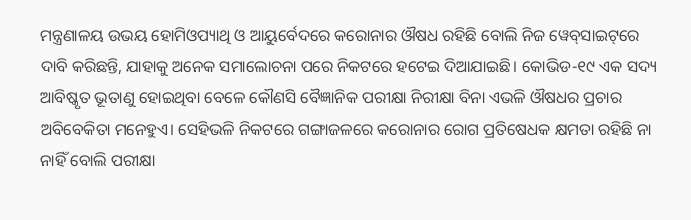ମନ୍ତ୍ରଣାଳୟ ଉଭୟ ହୋମିଓପ୍ୟାଥି ଓ ଆୟୁର୍ବେଦରେ କରୋନାର ଔଷଧ ରହିଛି ବୋଲି ନିଜ ୱେବ୍‌ସାଇଟ୍‌ରେ ଦାବି କରିଛନ୍ତି, ଯାହାକୁ ଅନେକ ସମାଲୋଚନା ପରେ ନିକଟରେ ହଟେଇ ଦିଆଯାଇଛି। କୋଭିଡ-୧୯ ଏକ ସଦ୍ୟ ଆବିଷ୍କୃତ ଭୂତାଣୁ ହୋଇଥିବା ବେଳେ କୌଣସି ବୈଜ୍ଞାନିକ ପରୀକ୍ଷା ନିରୀକ୍ଷା ବିନା ଏଭଳି ଔଷଧର ପ୍ରଚାର ଅବିବେକିତା ମନେହୁଏ। ସେହିଭଳି ନିକଟରେ ଗଙ୍ଗାଜଳରେ କରୋନାର ରୋଗ ପ୍ରତିଷେଧକ କ୍ଷମତା ରହିଛି ନା ନାହିଁ ବୋଲି ପରୀକ୍ଷା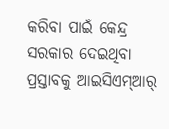କରିବା ପାଇଁ କେନ୍ଦ୍ର ସରକାର ଦେଇଥିବା ପ୍ରସ୍ତାବକୁ ଆଇସିଏମ୍‌ଆର୍‌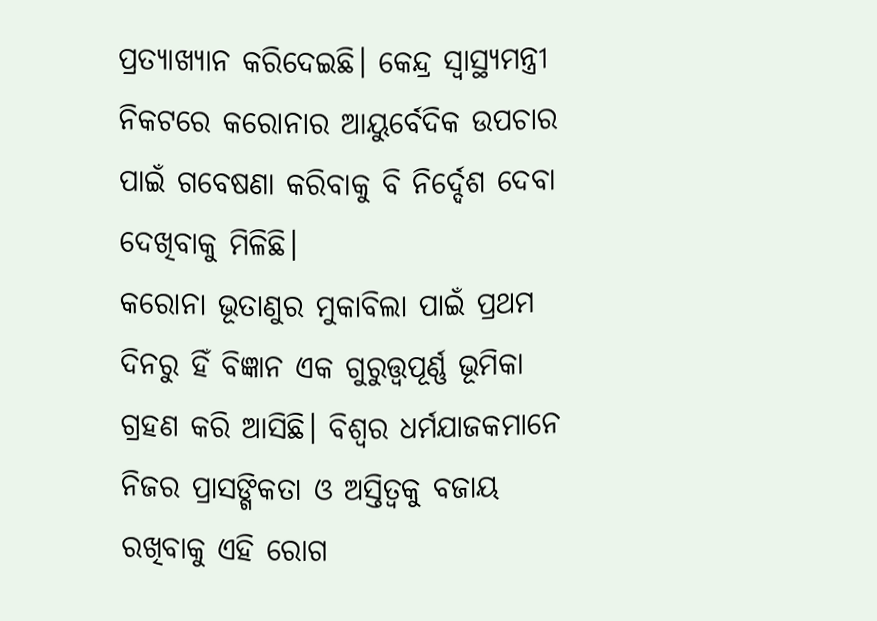ପ୍ରତ୍ୟାଖ୍ୟାନ କରିଦେଇଛି। କେନ୍ଦ୍ର ସ୍ବାସ୍ଥ୍ୟମନ୍ତ୍ରୀ ନିକଟରେ କରୋନାର ଆୟୁର୍ବେଦିକ ଉପଚାର ପାଇଁ ଗବେଷଣା କରିବାକୁ ବି ନିର୍ଦ୍ଦେଶ ଦେବା ଦେଖିବାକୁ ମିଳିଛି।
କରୋନା ଭୂତାଣୁର ମୁକାବିଲା ପାଇଁ ପ୍ରଥମ ଦିନରୁ ହିଁ ବିଜ୍ଞାନ ଏକ ଗୁରୁତ୍ତ୍ୱପୂର୍ଣ୍ଣ ଭୂମିକା ଗ୍ରହଣ କରି ଆସିଛି। ବିଶ୍ୱର ଧର୍ମଯାଜକମାନେ ନିଜର ପ୍ରାସଙ୍ଗିକତା ଓ ଅସ୍ତିତ୍ୱକୁ ବଜାୟ ରଖିବାକୁ ଏହି ରୋଗ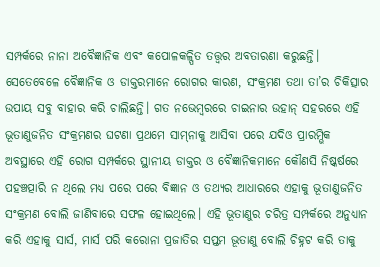ସମ୍ପର୍କରେ ନାନା ଅବୈଜ୍ଞାନିକ ଏବଂ କପୋଳକଳ୍ପିତ ତତ୍ତ୍ୱର ଅବତାରଣା କରୁଛନ୍ତି। ସେତେବେଳେ ବୈଜ୍ଞାନିକ ଓ ଡାକ୍ତରମାନେ ରୋଗର କାରଣ, ସଂକ୍ରମଣ ତଥା ତା’ର ଚିକିତ୍ସାର ଉପାୟ ସବୁ ବାହାର କରି ଚାଲିଛନ୍ତି। ଗତ ନଭେମ୍ବରରେ ଚାଇନାର ଉହାନ୍‌ ସହରରେ ଏହି ଭୂତାଣୁଜନିତ ସଂକ୍ରମଣର ଘଟଣା ପ୍ରଥମେ ସାମ୍‌ନାକୁ ଆସିବା ପରେ ଯଦିଓ ପ୍ରାରମ୍ଭିକ ଅବସ୍ଥାରେ ଏହି ରୋଗ ସମ୍ପର୍କରେ ସ୍ଥାନୀୟ ଡାକ୍ତର ଓ ବୈଜ୍ଞାନିକମାନେ କୌଣସି ନିଷ୍କର୍ଷରେ ପହଞ୍ଚତ୍ପାରି ନ ଥିଲେ ମଧ୍ୟ ପରେ ପରେ ବିଜ୍ଞାନ ଓ ତଥ୍ୟର ଆଧାରରେ ଏହାକୁ ଭୂତାଣୁଜନିତ ସଂକ୍ରମଣ ବୋଲି ଜାଣିବାରେ ସଫଳ ହୋଇଥିଲେ। ଏହି ଭୂତାଣୁର ଚରିତ୍ର ସମ୍ପର୍କରେ ଅନୁଧ୍ୟାନ କରି ଏହାକୁ ସାର୍ସ, ମାର୍ସ ପରି କରୋନା ପ୍ରଜାତିର ସପ୍ତମ ଭୂତାଣୁ ବୋଲି ଚିହ୍ନଟ କରି ତାକୁ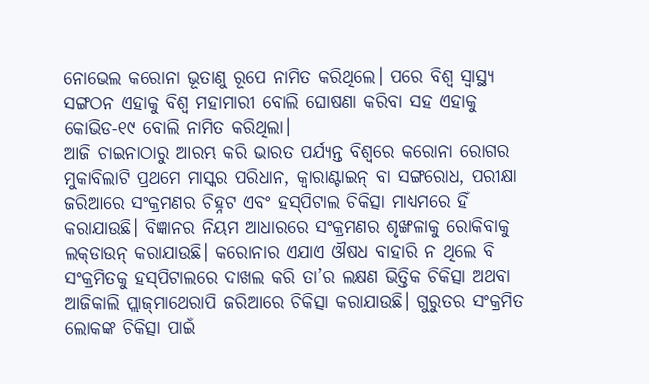ନୋଭେଲ କରୋନା ଭୂତାଣୁ ରୂପେ ନାମିତ କରିଥିଲେ। ପରେ ବିଶ୍ୱ ସ୍ବାସ୍ଥ୍ୟ ସଙ୍ଗଠନ ଏହାକୁ ବିଶ୍ୱ ମହାମାରୀ ବୋଲି ଘୋଷଣା କରିବା ସହ ଏହାକୁ କୋଭିଡ-୧୯ ବୋଲି ନାମିତ କରିଥିଲା।
ଆଜି ଚାଇନାଠାରୁ ଆରମ୍ଭ କରି ଭାରତ ପର୍ଯ୍ୟନ୍ତ ବିଶ୍ୱରେ କରୋନା ରୋଗର ମୁକାବିଲାଟି ପ୍ରଥମେ ମାସ୍କର ପରିଧାନ, କ୍ୱାରାଣ୍ଟାଇନ୍‌ ବା ସଙ୍ଗରୋଧ, ପରୀକ୍ଷା ଜରିଆରେ ସଂକ୍ରମଣର ଚିହ୍ନଟ ଏବଂ ହସ୍‌ପିଟାଲ ଚିକିତ୍ସା ମାଧ୍ୟମରେ ହିଁ କରାଯାଉଛି। ବିଜ୍ଞାନର ନିୟମ ଆଧାରରେ ସଂକ୍ରମଣର ଶୃଙ୍ଖଳାକୁ ରୋକିବାକୁ ଲକ୍‌ଡାଉନ୍‌ କରାଯାଉଛି। କରୋନାର ଏଯାଏ ଔଷଧ ବାହାରି ନ ଥିଲେ ବି ସଂକ୍ରମିତକୁ ହସ୍‌ପିଟାଲରେ ଦାଖଲ କରି ତା’ର ଲକ୍ଷଣ ଭିତ୍ତିକ ଚିକିତ୍ସା ଅଥବା ଆଜିକାଲି ପ୍ଲାଜ୍‌ମାଥେରାପି ଜରିଆରେ ଚିକିତ୍ସା କରାଯାଉଛି। ଗୁରୁତର ସଂକ୍ରମିତ ଲୋକଙ୍କ ଚିକିତ୍ସା ପାଇଁ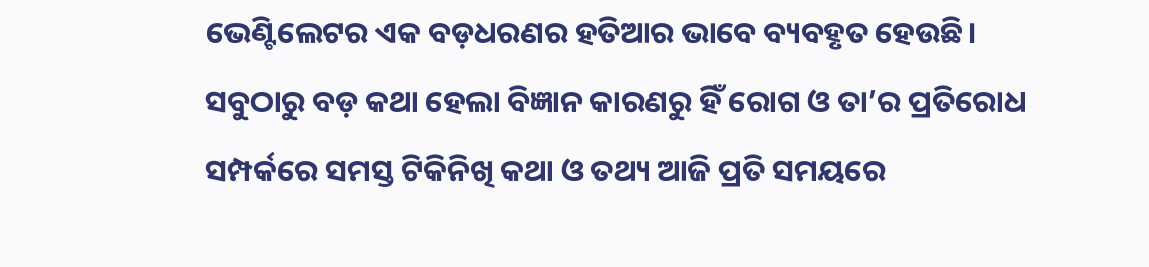ଭେଣ୍ଟିଲେଟର ଏକ ବଡ଼ଧରଣର ହତିଆର ଭାବେ ବ୍ୟବହୃତ ହେଉଛି। ସବୁଠାରୁ ବଡ଼ କଥା ହେଲା ବିଜ୍ଞାନ କାରଣରୁ ହିଁ ରୋଗ ଓ ତା’ର ପ୍ରତିରୋଧ ସମ୍ପର୍କରେ ସମସ୍ତ ଟିକିନିଖି କଥା ଓ ତଥ୍ୟ ଆଜି ପ୍ରତି ସମୟରେ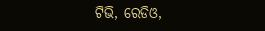ଟିଭି, ରେଡିଓ,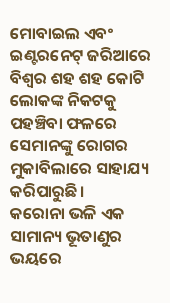ମୋବାଇଲ ଏବଂ ଇଣ୍ଟରନେଟ୍‌ ଜରିଆରେ ବିଶ୍ୱର ଶହ ଶହ କୋଟି ଲୋକଙ୍କ ନିକଟକୁ ପହଞ୍ଚିବା ଫଳରେ ସେମାନଙ୍କୁ ରୋଗର ମୁକାବିଲାରେ ସାହାଯ୍ୟ କରିପାରୁଛି।
କରୋନା ଭଳି ଏକ ସାମାନ୍ୟ ଭୂତାଣୁର ଭୟରେ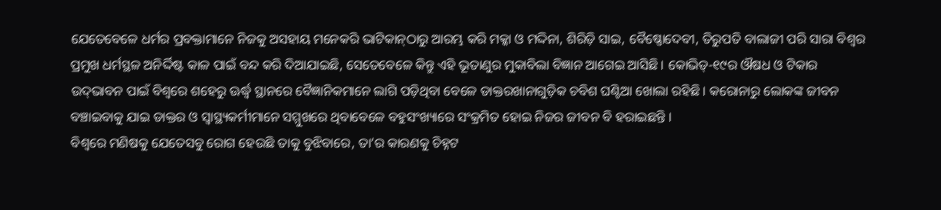ଯେତେବେଳେ ଧର୍ମର ପ୍ରବକ୍ତାମାନେ ନିଜକୁ ଅସହାୟ ମନେକରି ଭାଟିକାନ୍‌ଠାରୁ ଆରମ୍ଭ କରି ମକ୍କା ଓ ମଦ୍ଦିନା, ଶିରିଡ଼ି ସାଇ, ବୈଷ୍ଣୋଦେବୀ, ତିରୁପତି ବାଲାଜୀ ପରି ସାରା ବିଶ୍ୱର ପ୍ରମୁଖ ଧର୍ମସ୍ଥଳ ଅନିର୍ଦ୍ଦିଷ୍ଟ କାଳ ପାଇଁ ବନ୍ଦ କରି ଦିଆଯାଇଛି, ସେତେବେଳେ କିନ୍ତୁ ଏହି ଭୂତାଣୁର ମୁକାବିଲା ବିଜ୍ଞାନ ଆଗେଇ ଆସିଛି। କୋଭିଡ୍‌-୧୯ର ଔଷଧ ଓ ଟିକାର ଉଦ୍‌ଭାବନ ପାଇଁ ବିଶ୍ୱରେ ଶହେରୁ ଊର୍ଦ୍ଧ୍ୱ ସ୍ଥାନରେ ବୈଜ୍ଞାନିକମାନେ ଲାଗି ପଡ଼ିଥିବା ବେଳେ ଡାକ୍ତରଖାନାଗୁଡ଼ିକ ଚବିଶ ଘଣ୍ଟିଆ ଖୋଲା ରହିଛି। କରୋନାରୁ ଲୋକଙ୍କ ଜୀବନ ବଞ୍ଚାଇବାକୁ ଯାଇ ଡାକ୍ତର ଓ ସ୍ବାସ୍ଥ୍ୟକର୍ମୀମାନେ ସମ୍ମୁଖରେ ଥିବାବେଳେ ବହୁସଂଖ୍ୟାରେ ସଂକ୍ରମିତ ହୋଇ ନିଜର ଜୀବନ ବି ହରାଇଛନ୍ତି।
ବିଶ୍ୱରେ ମଣିଷକୁ ଯେତେସବୁ ରୋଗ ହେଉଛି ତାକୁ ବୁଝିବାରେ, ତା’ର କାରଣକୁ ଚିହ୍ନଟ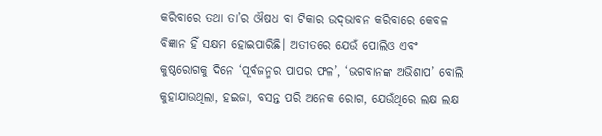କରିବାରେ ତଥା ତା’ର ଔଷଧ ବା ଟିକାର ଉଦ୍‌ଭାବନ କରିବାରେ କେବଳ ବିଜ୍ଞାନ ହିଁ ସକ୍ଷମ ହୋଇପାରିଛି। ଅତୀତରେ ଯେଉଁ ପୋଲିଓ ଏବଂ କୁଷ୍ଠରୋଗକୁ ଦିନେ ‘ପୂର୍ବଜନ୍ମର ପାପର ଫଳ’, ‘ଭଗବାନଙ୍କ ଅଭିଶାପ’ ବୋଲି କୁହାଯାଉଥିଲା, ହଇଜା, ବସନ୍ତ ପରି ଅନେକ ରୋଗ, ଯେଉଁଥିରେ ଲକ୍ଷ ଲକ୍ଷ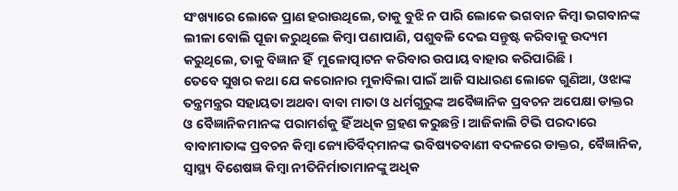ସଂଖ୍ୟାରେ ଲୋକେ ପ୍ରାଣ ହରାଉଥିଲେ, ତାକୁ ବୁଝି ନ ପାରି ଲୋକେ ଭଗବାନ କିମ୍ବା ଭଗବାନଙ୍କ ଲୀଳା ବୋଲି ପୂଜା କରୁଥିଲେ କିମ୍ବା ପଣାପାଣି, ପଶୁବଳି ଦେଇ ସନ୍ତୁଷ୍ଟ କରିବାକୁ ଉଦ୍ୟମ କରୁଥିଲେ, ତାକୁ ବିଜ୍ଞାନ ହିଁ  ମୁଳୋତ୍ପାଟନ କରିବାର ଉପାୟ ବାହାର କରିପାରିଛି।
ତେବେ ସୁଖର କଥା ଯେ କରୋନାର ମୁକାବିଲା ପାଇଁ ଆଜି ସାଧାରଣ ଲୋକେ ଗୁଣିଆ, ଓଝାଙ୍କ ତନ୍ତ୍ରମନ୍ତ୍ରର ସହାୟତା ଅଥବା ବାବା ମାତା ଓ ଧର୍ମଗୁରୁଙ୍କ ଅବୈଜ୍ଞାନିକ ପ୍ରବଚନ ଅପେକ୍ଷା ଡାକ୍ତର ଓ ବୈଜ୍ଞାନିକମାନଙ୍କ ପରାମର୍ଶକୁ ହିଁ ଅଧିକ ଗ୍ରହଣ କରୁଛନ୍ତି। ଆଜିକାଲି ଟିଭି ପରଦାରେ ବାବାମାତାଙ୍କ ପ୍ରବଚନ କିମ୍ବା ଜ୍ୟୋତିର୍ବିଦ୍‌ମାନଙ୍କ ଭବିଷ୍ୟତବାଣୀ ବଦଳରେ ଡାକ୍ତର, ବୈଜ୍ଞାନିକ, ସ୍ବାସ୍ଥ୍ୟ ବିଶେଷଜ୍ଞ କିମ୍ବା ନୀତିନିର୍ମାତାମାନଙ୍କୁ ଅଧିକ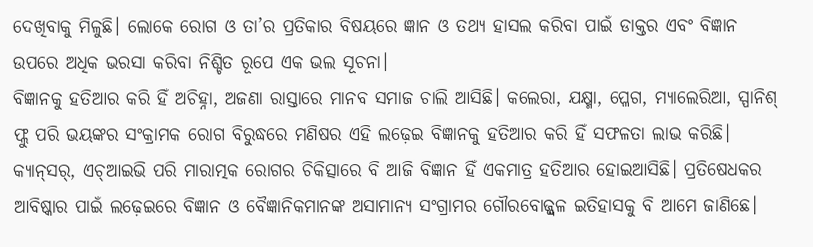ଦେଖିବାକୁ ମିଳୁଛି। ଲୋକେ ରୋଗ ଓ ତା’ର ପ୍ରତିକାର ବିଷୟରେ ଜ୍ଞାନ ଓ ତଥ୍ୟ ହାସଲ କରିବା ପାଇଁ ଡାକ୍ତର ଏବଂ ବିଜ୍ଞାନ ଉପରେ ଅଧିକ ଭରସା କରିବା ନିଶ୍ଚିତ ରୂପେ ଏକ ଭଲ ସୂଚନା।
ବିଜ୍ଞାନକୁ ହତିଆର କରି ହିଁ ଅଚିହ୍ନା, ଅଜଣା ରାସ୍ତାରେ ମାନବ ସମାଜ ଚାଲି ଆସିଛି। କଲେରା, ଯକ୍ଷ୍ମା, ପ୍ଳେଗ, ମ୍ୟାଲେରିଆ, ସ୍ପାନିଶ୍‌ ଫ୍ଲୁ ପରି ଭୟଙ୍କର ସଂକ୍ରାମକ ରୋଗ ବିରୁଦ୍ଧରେ ମଣିଷର ଏହି ଲଢ଼େଇ ବିଜ୍ଞାନକୁ ହତିଆର କରି ହିଁ ସଫଳତା ଲାଭ କରିଛି। କ୍ୟାନ୍‌ସର୍‌, ଏଚ୍‌ଆଇଭି ପରି ମାରାତ୍ମକ ରୋଗର ଚିକିତ୍ସାରେ ବି ଆଜି ବିଜ୍ଞାନ ହିଁ ଏକମାତ୍ର ହତିଆର ହୋଇଆସିଛି। ପ୍ରତିଷେଧକର ଆବିଷ୍କାର ପାଇଁ ଲଢ଼େଇରେ ବିଜ୍ଞାନ ଓ ବୈଜ୍ଞାନିକମାନଙ୍କ ଅସାମାନ୍ୟ ସଂଗ୍ରାମର ଗୌରବୋଜ୍ଜ୍ୱଳ ଇତିହାସକୁ ବି ଆମେ ଜାଣିଛେ।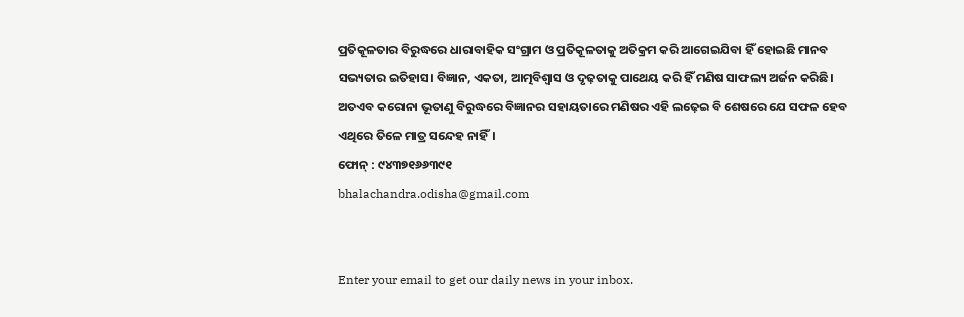ପ୍ରତିକୂଳତାର ବିରୁଦ୍ଧରେ ଧାରାବାହିକ ସଂଗ୍ରାମ ଓ ପ୍ରତିକୂଳତାକୁ ଅତିକ୍ରମ କରି ଆଗେଇଯିବା ହିଁ ହୋଇଛି ମାନବ ସଭ୍ୟତାର ଇତିହାସ। ବିଜ୍ଞାନ, ଏକତା, ଆତ୍ମବିଶ୍ୱାସ ଓ ଦୃଢ଼ତାକୁ ପାଥେୟ କରି ହିଁ ମଣିଷ ସାଫଲ୍ୟ ଅର୍ଜନ କରିଛି। ଅତଏବ କରୋନା ଭୂତାଣୁ ବିରୁଦ୍ଧରେ ବିଜ୍ଞାନର ସହାୟତାରେ ମଣିଷର ଏହି ଲଢ଼େଇ ବି ଶେଷରେ ଯେ ସଫଳ ହେବ ଏଥିରେ ତିଳେ ମାତ୍ର ସନ୍ଦେହ ନାହିଁ।
ଫୋନ୍‌ : ୯୪୩୭୧୬୬୩୯୧
bhalachandra.odisha@gmail.com


Enter your email to get our daily news in your inbox.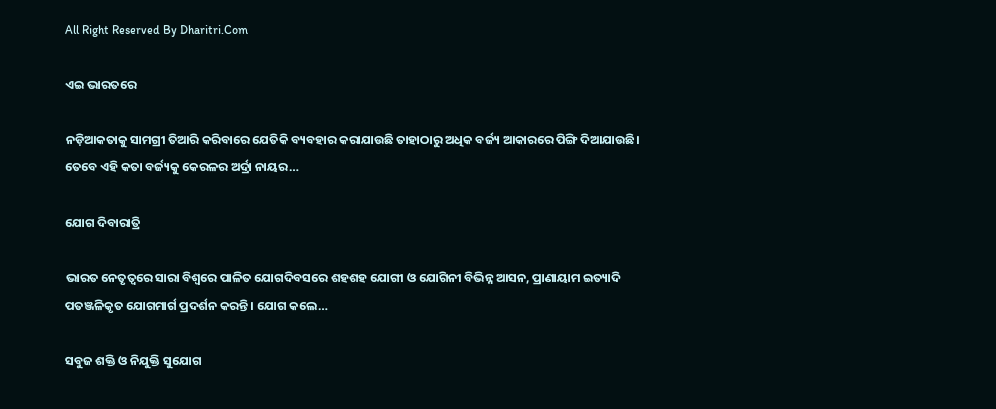All Right Reserved By Dharitri.Com

ଏଇ ଭାରତରେ

ନଡ଼ିଆକତାକୁ ସାମଗ୍ରୀ ତିଆରି କରିବାରେ ଯେତିକି ବ୍ୟବହାର କରାଯାଉଛି ତାହାଠାରୁ ଅଧିକ ବର୍ଜ୍ୟ ଆକାରରେ ପିଙ୍ଗି ଦିଆଯାଉଛି। ତେବେ ଏହି କତା ବର୍ଜ୍ୟକୁ କେରଳର ଅର୍ଦ୍ରା ନାୟର…

ଯୋଗ ଦିବାରାତ୍ରି

ଭାରତ ନେତୃତ୍ୱରେ ସାରା ବିଶ୍ୱରେ ପାଳିତ ଯୋଗଦିବସରେ ଶହଶହ ଯୋଗୀ ଓ ଯୋଗିନୀ ବିଭିନ୍ନ ଆସନ, ପ୍ରାଣାୟାମ ଇତ୍ୟାଦି ପତଞ୍ଜଳିକୃତ ଯୋଗମାର୍ଗ ପ୍ରଦର୍ଶନ କରନ୍ତି । ଯୋଗ କଲେ…

ସବୁଜ ଶକ୍ତି ଓ ନିଯୁକ୍ତି ସୁଯୋଗ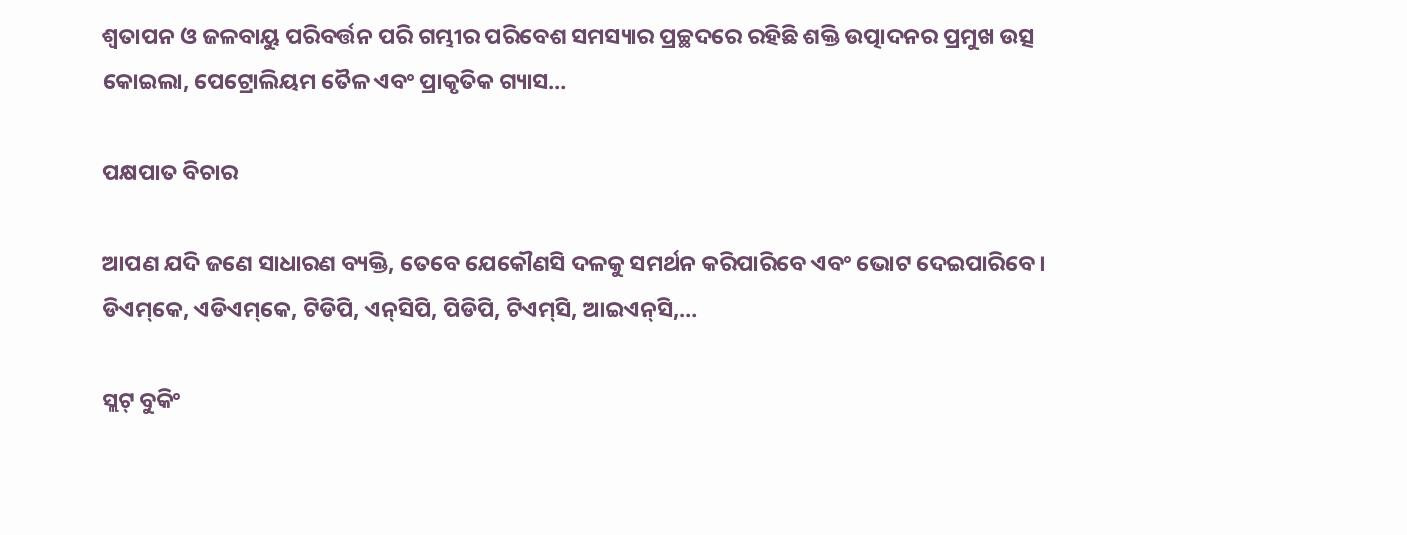ଶ୍ୱତାପନ ଓ ଜଳବାୟୁ ପରିବର୍ତ୍ତନ ପରି ଗମ୍ଭୀର ପରିବେଶ ସମସ୍ୟାର ପ୍ରଚ୍ଛଦରେ ରହିଛି ଶକ୍ତି ଉତ୍ପାଦନର ପ୍ରମୁଖ ଉତ୍ସ କୋଇଲା, ପେଟ୍ରୋଲିୟମ ତୈଳ ଏବଂ ପ୍ରାକୃତିକ ଗ୍ୟାସ…

ପକ୍ଷପାତ ବିଚାର

ଆପଣ ଯଦି ଜଣେ ସାଧାରଣ ବ୍ୟକ୍ତି, ତେବେ ଯେକୌଣସି ଦଳକୁ ସମର୍ଥନ କରିପାରିବେ ଏବଂ ଭୋଟ ଦେଇପାରିବେ। ଡିଏମ୍‌କେ, ଏଡିଏମ୍‌କେ, ଟିଡିପି, ଏନ୍‌ସିପି, ପିଡିପି, ଟିଏମ୍‌ସି, ଆଇଏନ୍‌ସି,…

ସ୍ଲଟ୍‌ ବୁକିଂ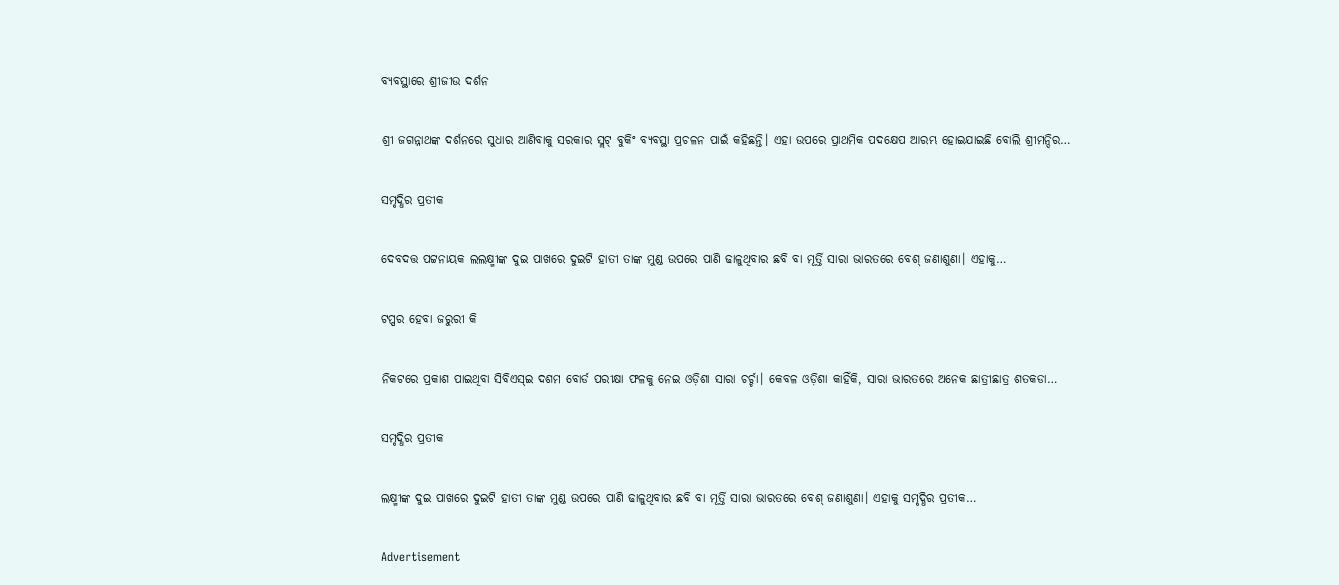ବ୍ୟବସ୍ଥାରେ ଶ୍ରୀଜୀଉ ଦର୍ଶନ

ଶ୍ରୀ ଜଗନ୍ନାଥଙ୍କ ଦର୍ଶନରେ ସୁଧାର ଆଣିବାକୁ ସରକାର ସ୍ଲଟ୍‌ ବୁକିଂ ବ୍ୟବସ୍ଥା ପ୍ରଚଳନ ପାଇଁ କହିଛନ୍ତି। ଏହା ଉପରେ ପ୍ରାଥମିକ ପଦକ୍ଷେପ ଆରମ୍ଭ ହୋଇଯାଇଛି ବୋଲି ଶ୍ରୀମନ୍ଦିର…

ସମୃଦ୍ଧିର ପ୍ରତୀକ

ଦେବଦତ୍ତ ପଟ୍ଟନାୟକ ଲଲକ୍ଷ୍ମୀଙ୍କ ଦୁଇ ପାଖରେ ଦୁଇଟି ହାତୀ ତାଙ୍କ ମୁଣ୍ଡ ଉପରେ ପାଣି ଢାଳୁଥିବାର ଛବି ବା ମୂର୍ତ୍ତି ସାରା ଭାରତରେ ବେଶ୍‌ ଜଣାଶୁଣା। ଏହାକୁ…

ଟପ୍ପର ହେବା ଜରୁରୀ କି

ନିକଟରେ ପ୍ରକାଶ ପାଇଥିବା ସିବିଏସ୍‌ଇ ଦଶମ ବୋର୍ଡ ପରୀକ୍ଷା ଫଳକୁ ନେଇ ଓଡ଼ିଶା ସାରା ଚର୍ଚ୍ଚା। କେବଳ ଓଡ଼ିଶା କାହିଁକି, ସାରା ଭାରତରେ ଅନେକ ଛାତ୍ରୀଛାତ୍ର ଶତକଡା…

ସମୃଦ୍ଧିର ପ୍ରତୀକ

ଲକ୍ଷ୍ମୀଙ୍କ ଦୁଇ ପାଖରେ ଦୁଇଟି ହାତୀ ତାଙ୍କ ମୁଣ୍ଡ ଉପରେ ପାଣି ଢାଳୁଥିବାର ଛବି ବା ମୂର୍ତ୍ତି ସାରା ଭାରତରେ ବେଶ୍‌ ଜଣାଶୁଣା। ଏହାକୁ ସମୃଦ୍ଧିର ପ୍ରତୀକ…

Advertisement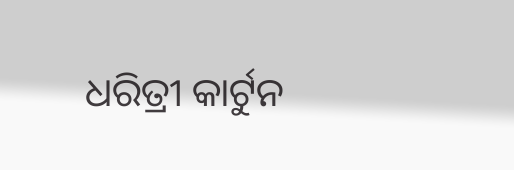ଧରିତ୍ରୀ କାର୍ଟୁନ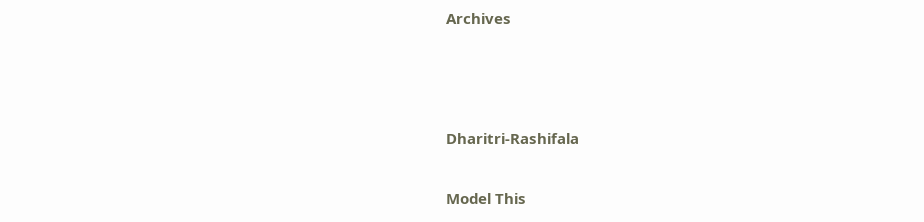Archives



Dharitri-Rashifala

Model This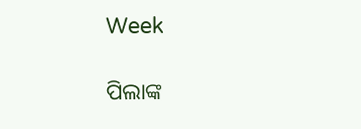Week

ପିଲାଙ୍କ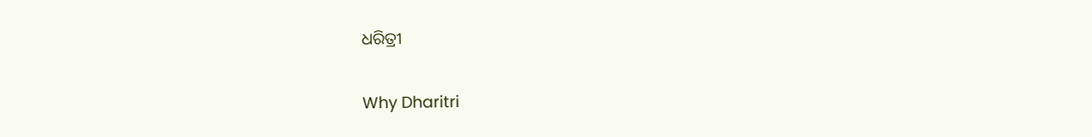ଧରିତ୍ରୀ

Why Dharitri